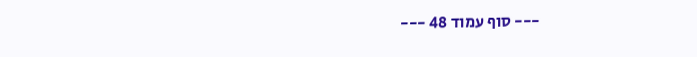--- סוף עמוד 48 ---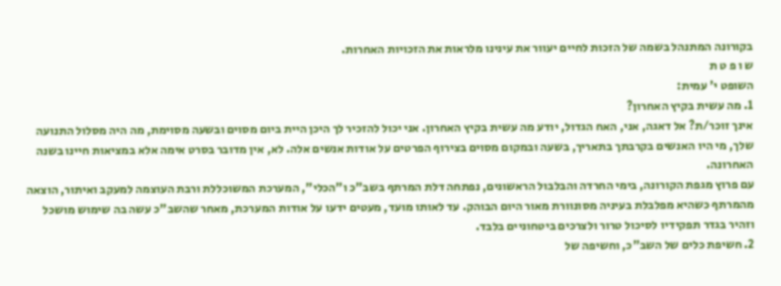בקורונה המתנהל בשמה של הזכות לחיים יעוור את עינינו מלראות את הזכויות האחרות.
ש ו פ ט ת
השופט י' עמית:
1. מה עשית בקיץ האחרון?
אינך זוכר/ת? אל דאגה, אני, האח הגדול, יודע מה עשית בקיץ האחרון. אני יכול להזכיר לך היכן היית ביום מסוים ובשעה מסוימת, מה היה מסלול התנועה שלך, מי היו האנשים בקרבתך בתאריך, בשעה ובמקום מסוים בצירוף הפרטים על אודות אנשים אלה. לא, אין מדובר בסרט אימה אלא במציאות חיינו בשנה האחרונה.
עם פרוץ מגפת הקורונה, בימי החרדה והבלבול הראשונים, נפתחה דלת המרתף בשב"כ ו"הכלי", המערכת המשוכללת ורבת העוצמה למעקב ואיתור, הוצאה מהמרתף כשהיא מפלבלת בעיניה מסונוורת מאור היום הבוהק. עד לאותו מועד, מעטים ידעו על אודות המערכת, מאחר שהשב"כ עשה בה שימוש מושכל וזהיר בגדר תפקידיו לסיכול טרור ולצרכים ביטחוניים בלבד.
2. חשיפת כלים של השב"כ, וחשיפה של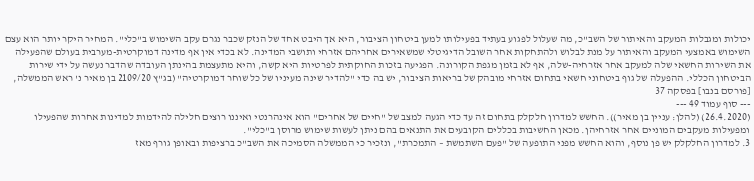יכולות ומגבלות המעקב והאיתור של השב"כ, מה שעלול לפגוע בעתיד בפעילותו למען ביטחון הציבור, היא אך היבט אחד של הנזק שכבר נגרם עקב השימוש ב"כלי". המחיר היקר יותר הוא עצם השימוש באמצעי המעקב והאיתור על מנת לבלוש ולהתחקות אחר השובל הדיגיטלי שמשאירים אחריהם אזרחי ותושבי המדינה. לא בכדי אין אף מדינה דמוקרטית-מערבית בעולם שהפעילה את השירות החשאי שלה למעקב אחר אזרחיה-שלה, אף לא בזמן מגפת הקורונה. הפגיעה בזכות החוקתית לפרטיות היא קשה, והיא מתעצמת בהינתן העובדה שהדבר נעשה על ידי שירות הביטחון הכללי. ההפעלה של גוף ביטחוני חשאי בתחום אזרחי מובהק של בריאות הציבור, יש בה כדי "להדיר שינה מעיניו של כל שוחר דמוקרטיה" (בג"ץ 2109/20 בן מאיר נ' ראש הממשלה, [פורסם בנבו] בפסקה 37
--- סוף עמוד 49 ---
(26.4.2020) (להלן: עניין בן מאיר)). החשש למדרון חלקלק בתחום זה עד כדי הגעה למצב של "חיים של אחרים" הוא אינהרנטי ואיננו רוצים חלילה להידמות למדינות אחרות שהפעילו ומפעילות מעקבים המוניים אחר אזרחיהן. מכאן החשיבות בכללים הקובעים את התנאים בהם ניתן לעשות שימוש מרוסן ב"כלי".
3. למדרון החלקלק יש פן נוסף, והוא החשש מפני התופעה של "פעם השתמשת – התמכרת", ונזכיר כי הממשלה הסמיכה את השב"כ ברציפות ובאופן גורף מאז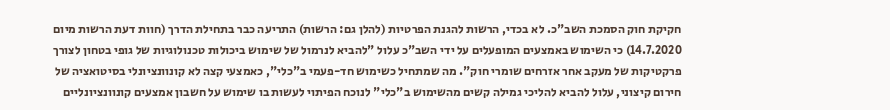חקיקת חוק הסמכת השב"כ. לא בכדי, הרשות להגנת הפרטיות (להלן גם: הרשות) התריעה כבר בתחילת הדרך (חוות דעת הרשות מיום 14.7.2020) כי השימוש באמצעים המופעלים על ידי השב"כ עלול "להביא לנרמול של שימוש ביכולות טכנולוגיות של גופי בטחון לצורך פרקטיקות של מעקב אחר אזרחים שומרי חוק". מה שמתחיל כשימוש חד-פעמי ב"כלי", כאמצעי קצה לא קונוונציונלי בסיטואציה של חירום קיצוני, עלול להביא להליכי גמילה קשים מהשימוש ב"כלי" לנוכח הפיתוי לעשות בו שימוש על חשבון אמצעים קונוונציונליים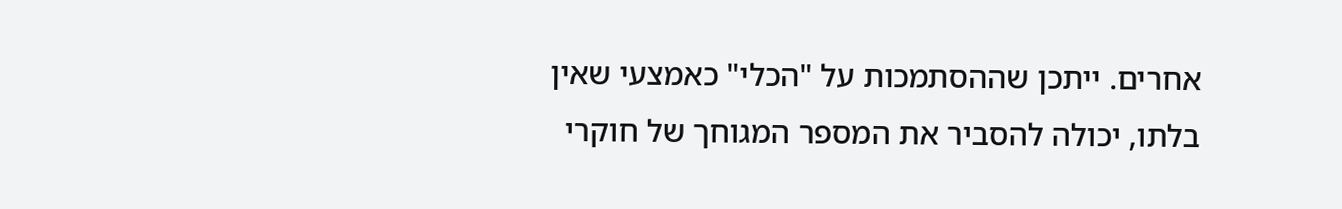אחרים. ייתכן שההסתמכות על "הכלי" כאמצעי שאין בלתו, יכולה להסביר את המספר המגוחך של חוקרי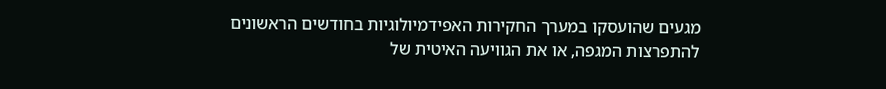מגעים שהועסקו במערך החקירות האפידמיולוגיות בחודשים הראשונים להתפרצות המגפה, או את הגוויעה האיטית של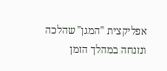אפליקצית "המגן" שהלכה ונזנחה במהלך הזמן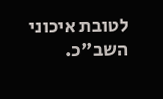לטובת איכוני השב"כ.